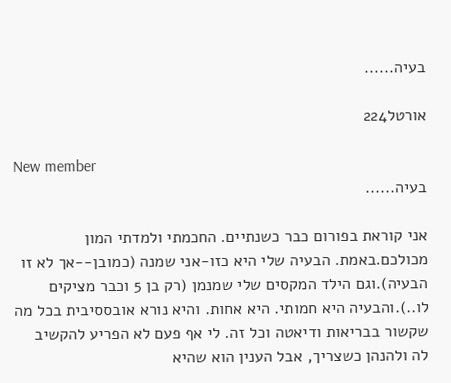בעיה......

אורטל224

New member
בעיה......

אני קוראת בפורום כבר כשנתיים. החכמתי ולמדתי המון מכולכם.באמת. הבעיה שלי היא כזו-אני שמנה (כמובן--אך לא זו הבעיה).וגם הילד המקסים שלי שמנמן (רק בן 5 וכבר מציקים לו..).והבעיה היא חמותי. היא אחות. והיא נורא אובססיבית בכל מה שקשור בבריאות ודיאטה וכל זה. לי אף פעם לא הפריע להקשיב לה ולהנהן כשצריך, אבל הענין הוא שהיא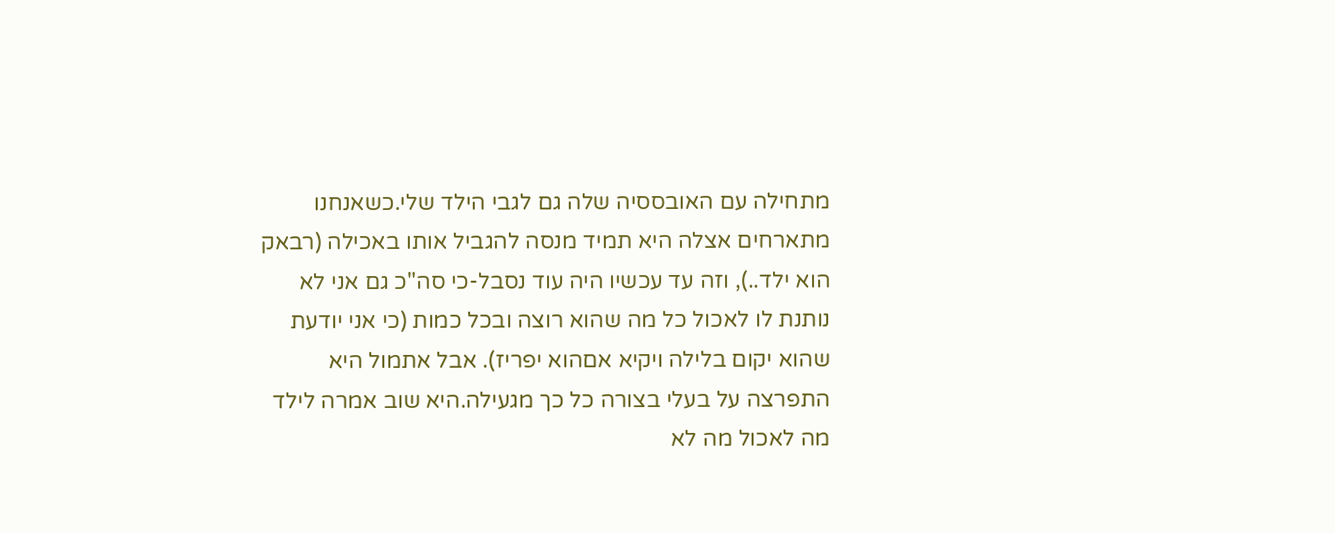מתחילה עם האובססיה שלה גם לגבי הילד שלי.כשאנחנו מתארחים אצלה היא תמיד מנסה להגביל אותו באכילה (רבאק הוא ילד..), וזה עד עכשיו היה עוד נסבל-כי סה"כ גם אני לא נותנת לו לאכול כל מה שהוא רוצה ובכל כמות (כי אני יודעת שהוא יקום בלילה ויקיא אםהוא יפריז). אבל אתמול היא התפרצה על בעלי בצורה כל כך מגעילה.היא שוב אמרה לילד מה לאכול מה לא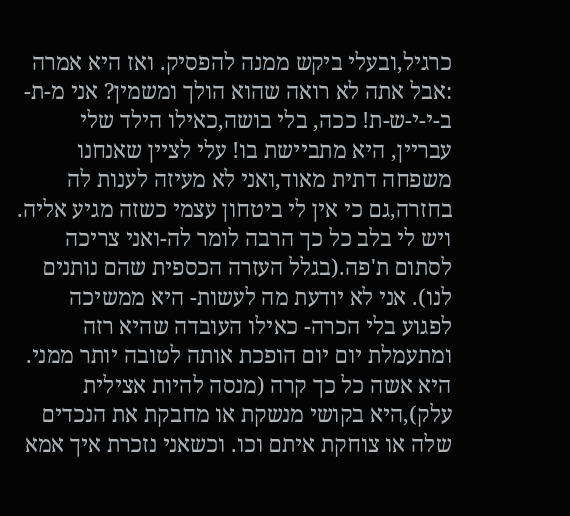כרגיל,ובעלי ביקש ממנה להפסיק. ואז היא אמרה :אבל אתה לא רואה שהוא הולך ומשמין? אני מ-ת-ב-י-י-ש-ת! ככה, בלי בושה,כאילו הילד שלי עבריין, היא מתביישת בו! עלי לציין שאנחנו משפחה דתית מאוד,ואני לא מעיזה לענות לה בחזרה,גם כי אין לי ביטחון עצמי כשזה מגיע אליה. ויש לי בלב כל כך הרבה לומר לה-ואני צריכה לסתום ת'פה.(בגלל העזרה הכספית שהם נותנים לנו). אני לא יודעת מה לעשות- היא ממשיכה לפגוע בלי הכרה- כאילו העובדה שהיא רזה ומתעמלת יום יום הופכת אותה לטובה יותר ממני. היא אשה כל כך קרה (מנסה להיות אצילית עלק),היא בקושי מנשקת או מחבקת את הנכדים שלה או צוחקת איתם וכו. וכשאני נזכרת איך אמא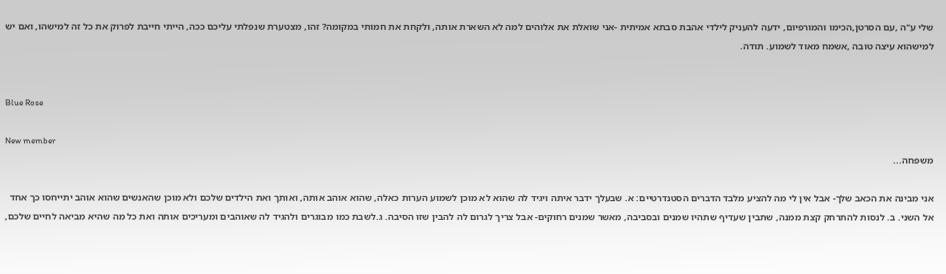שלי ע"ה ,עם הסרטן,הכימו והמורפיום, ידעה להעניק לילדי אהבת סבתא אמיתית -אני שואלת את אלוהים למה לא השארת אותה, ולקחת את חמותי במקומה? זהו, מצטערת שנפלתי עליכם ככה, הייתי חייבת לפרוק את כל זה למישהו, ואם יש למישהוא עיצה טובה ,אשמח מאוד לשמוע. תודה.


Blue Rose

New member
משפחה...

אני מבינה את הכאב שלך- אבל אין לי מה להציע מלבד הדברים הסטנדרטיים: א. שבעלך ידבר איתה ויגיד לה שהוא לא מוכן לשמוע הערות כאלה, שהוא אוהב אותה, ואותך ואת הילדים שלכם ולא מוכן שהאנשים שהוא אוהב יתייחסו כך אחד אל השני. ב. לנסות להתרחק קצת ממנה, שתבין שעדיף שתהיו שמנים ובסביבה, מאשר שמנים רחוקים- אבל צריך לגרום לה להבין שזו הסיבה. ג.לשבת כמו מבוגרים ולהגיד לה שאוהבים ומעריכים אותה ואת כל מה שהיא מביאה לחיים שלכם,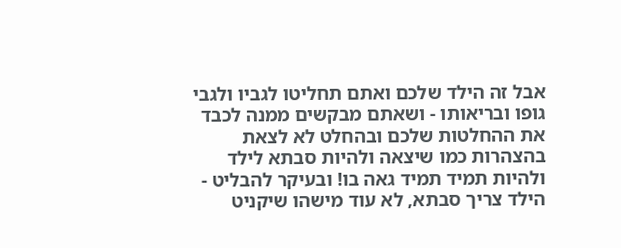אבל זה הילד שלכם ואתם תחליטו לגביו ולגבי גופו ובריאותו - ושאתם מבקשים ממנה לכבד את ההחלטות שלכם ובהחלט לא לצאת בהצהרות כמו שיצאה ולהיות סבתא לילד ולהיות תמיד תמיד גאה בו! ובעיקר להבליט - הילד צריך סבתא, לא עוד מישהו שיקניט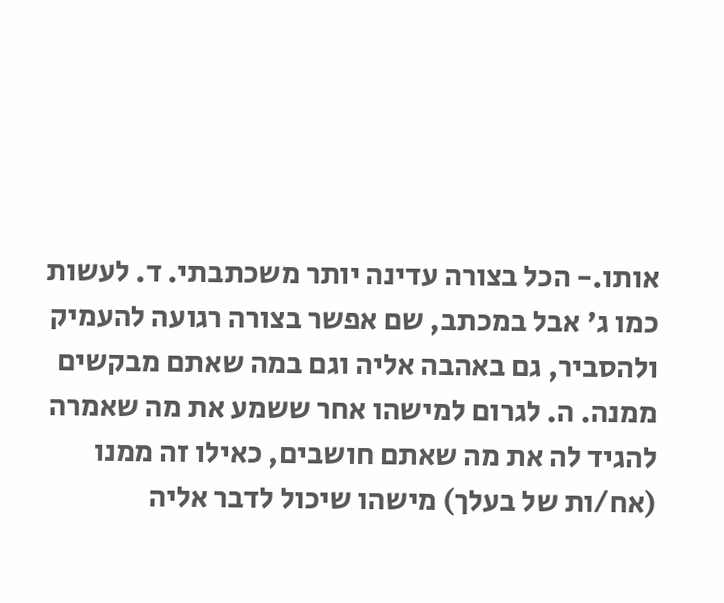אותו.- הכל בצורה עדינה יותר משכתבתי. ד. לעשות כמו ג' אבל במכתב, שם אפשר בצורה רגועה להעמיק ולהסביר, גם באהבה אליה וגם במה שאתם מבקשים ממנה. ה. לגרום למישהו אחר ששמע את מה שאמרה להגיד לה את מה שאתם חושבים, כאילו זה ממנו (אח/ות של בעלך) מישהו שיכול לדבר אליה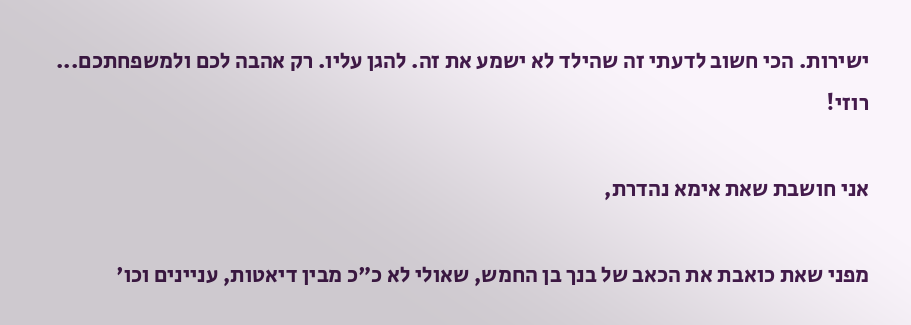ישירות. הכי חשוב לדעתי זה שהילד לא ישמע את זה. להגן עליו. רק אהבה לכם ולמשפחתכם... רוזי!

אני חושבת שאת אימא נהדרת,

מפני שאת כואבת את הכאב של בנך בן החמש, שאולי לא כ"כ מבין דיאטות, עניינים וכו'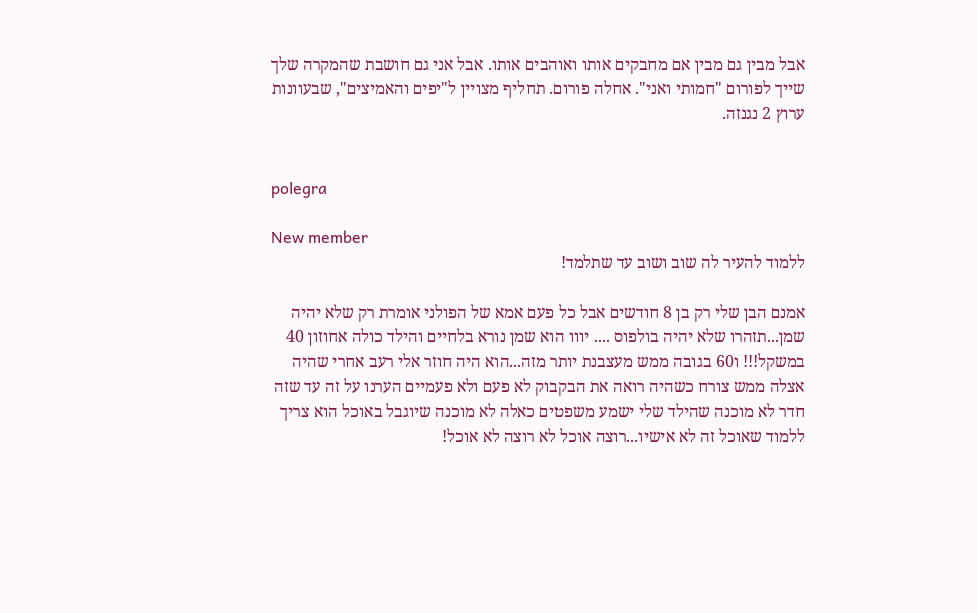אבל מבין גם מבין אם מחבקים אותו ואוהבים אותו. אבל אני גם חושבת שהמקרה שלך שייך לפורום "חמותי ואני". אחלה פורום. תחליף מצויין ל"יפים והאמיצים", שבעוונות ערוץ 2 נגנזה.


polegra

New member
ללמוד להעיר לה שוב ושוב עד שתלמד!

אמנם הבן שלי רק בן 8 חודשים אבל כל פעם אמא של הפולני אומרת רק שלא יהיה שמן...תזהרו שלא יהיה בולפוס .... יווו הוא שמן נורא בלחיים והילד כולה אחוזון 40 במשקל!!! ו60 בגובה ממש מעצבנת יותר מזה...הוא היה חוזר אלי רעב אחרי שהיה אצלה ממש צורח כשהיה רואה את הבקבוק לא פעם ולא פעמיים הערנו על זה עד שזה חדר לא מוכנה שהילד שלי ישמע משפטים כאלה לא מוכנה שיוגבל באוכל הוא צריך ללמוד שאוכל זה לא אישיו...רוצה אוכל לא רוצה לא אוכל!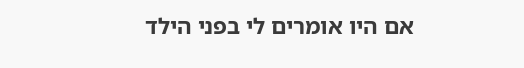אם היו אומרים לי בפני הילד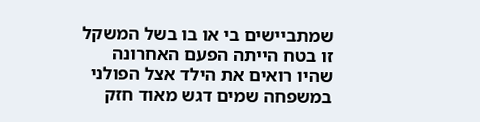שמתביישים בי או בו בשל המשקל זו בטח הייתה הפעם האחרונה שהיו רואים את הילד אצל הפולני במשפחה שמים דגש מאוד חזק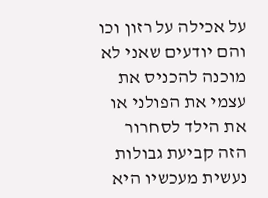על אכילה על רזון וכו והם יודעים שאני לא מוכנה להכניס את עצמי את הפולני או את הילד לסחרור הזה קביעת גבולות נעשית מעכשיו היא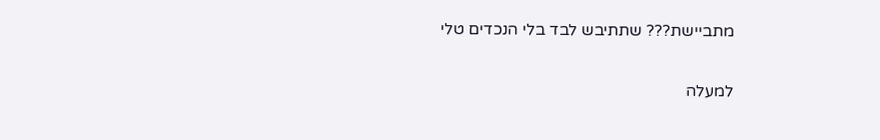מתביישת??? שתתיבש לבד בלי הנכדים טלי

למעלה